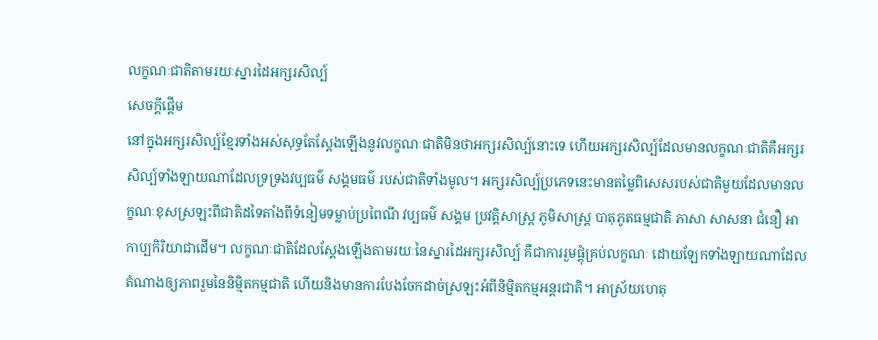លក្ខណៈជាតិតាមរយៈស្នារដៃអក្សរសិល្ប៍
សេចក្តីផ្តើម
នៅក្នុងអក្សរសិល្ប៍ខ្មែរទាំងអស់សុទ្ធតែស្តែងឡើងនូវលក្ខណៈជាតិមិនថាអក្សរសិល្ប៍នោះទេ ហើយអក្សរសិល្ប៍ដែលមានលក្ខណៈជាតិគឺអក្សរសិល្ប៍ទាំងឡាយណាដែលទ្រទ្រងវប្បធម៌ សង្គមធម៌ របស់ជាតិទាំងមូល។ អក្សរសិល្ប៍ប្រភេទនេះមានតម្លៃពិសេសរបស់ជាតិមួយដែលមានលក្ខណៈខុសស្រឡះពីជាតិដទៃតាំងពីទំនៀមទម្លាប់ប្រពៃណី វប្បធម៌ សង្គម ប្រវត្តិសាស្រ្ត ភូមិសាស្ត្រ បាតុភូតធម្មជាតិ ភាសា សាសនា ជំនឿ អាកាប្បកិរិយាជាដើម។ លក្ខណៈជាតិដែលស្តែងឡើងតាមរយៈនៃស្នារដៃអក្សរសិល្ប៍ គឺជាការរួមផ្តុំគ្រប់លក្ខណៈ ដោយឡែកទាំងឡាយណាដែលតំណាងឲ្យភាពរួមនៃនិម្មិតកម្មជាតិ ហើយនិងមានការបែងចែកដាច់ស្រឡះអំពីនិម្មិតកម្មអន្តរជាតិ។ អាស្រ័យហេតុ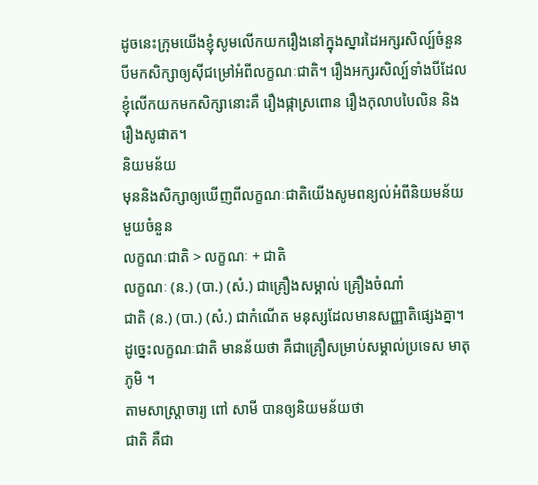ដូចនេះក្រុមយើងខ្ញុំសូមលើកយករឿងនៅក្នុងស្នារដៃអក្សរសិល្ប៍ចំនួនបីមកសិក្សាឲ្យស៊ីជម្រៅអំពីលក្ខណៈជាតិ។ រឿងអក្សរសិល្ប៍ទាំងបីដែលខ្ញុំលើកយកមកសិក្សានោះគឺ រឿងផ្កាស្រពោន រឿងកុលាបបៃលិន និងរឿងសូផាត។
និយមន័យ
មុននិងសិក្សាឲ្យឃើញពីលក្ខណៈជាតិយើងសូមពន្យល់អំពីនិយមន័យមួយចំនួន
លក្ខណៈជាតិ > លក្ខណៈ + ជាតិ
លក្ខណៈ (ន.) (បា.) (សំ.) ជាគ្រឿងសម្គាល់ គ្រឿងចំណាំ
ជាតិ (ន.) (បា.) (សំ.) ជាកំណើត មនុស្សដែលមានសញ្ញាតិផ្សេងគ្នា។
ដូច្នេះលក្ខណៈជាតិ មានន័យថា គឺជាគ្រឿសម្រាប់សម្គាល់ប្រទេស មាតុភូមិ ។
តាមសាស្រ្តាចារ្យ ពៅ សាមី បានឲ្យនិយមន័យថា
ជាតិ គឺជា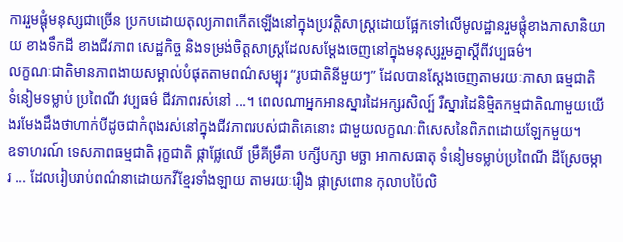ការរួមផ្តុំមនុស្សជាច្រើន ប្រកបដោយតុល្យភាពកើតឡើងនៅក្នុងប្រវត្តិសាស្រ្តដោយផ្អែកទៅលើមូលដ្ឋានរួមផ្តុំខាងភាសានិយាយ ខាងទឹកដី ខាងជីវភាព សេដ្ឋកិច្ច និងទម្រង់ចិត្តសាស្រ្តដែលសម្តែងចេញនៅក្នុងមនុស្សរួមគ្នាស្តីពីវប្បធម៌។
លក្ខណៈជាតិមានភាពងាយសម្គាល់បំផុតតាមពណ៌សម្បុរ “រូបជាតិនីមួយៗ” ដែលបានស្តែងចេញតាមរយៈភាសា ធម្មជាតិ ទំនៀមទម្លាប់ ប្រពៃណី វប្បធម៌ ជីវភាពរស់នៅ ...។ ពេលណាអ្នកអានស្នារដៃអក្សរសិល្ប៍ រឺស្នារដៃនិម្មិតកម្មជាតិណាមួយយើងរមែងដឹងថាហាក់បីដូចជាកំពុងរស់នៅក្នុងជីវភាពរបស់ជាតិគេនោះ ជាមួយលក្ខណៈពិសេសនៃពិភពដោយឡែកមួយ។
ឧទាហរណ៍ ទេសភាពធម្មជាតិ រុក្ខជាតិ ផ្កាផ្លែឈើ ម្រឹគីម្រឹគា បក្សីបក្សា មច្ឆា អាកាសធាតុ ទំនៀមទម្លាប់ប្រពៃណី ដីស្រែចម្ការ ... ដែលរៀបរាប់ពណ៌នាដោយកវីខ្មែរទាំងឡាយ តាមរយៈរឿង ផ្កាស្រពោន កុលាបប៉ៃលិ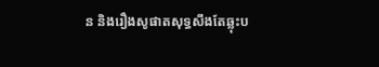ន និងរឿងសូផាតសុទ្ធសឹងតែឆ្លុះប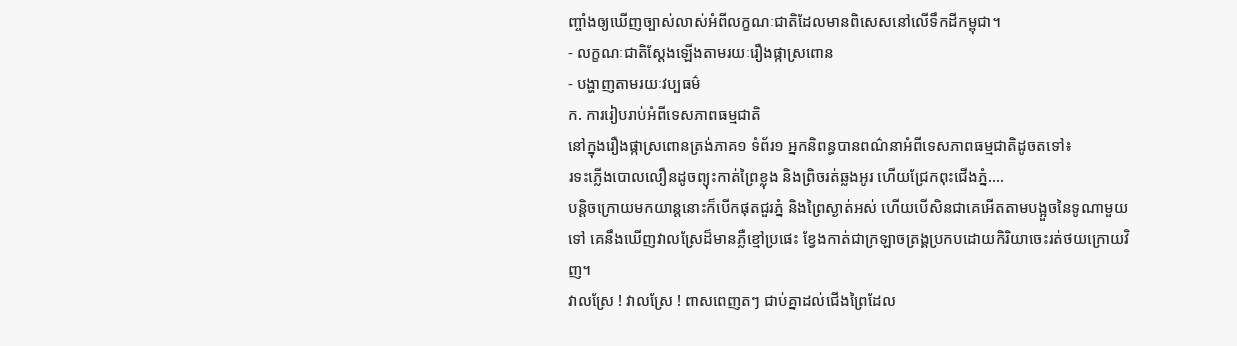ញ្ចាំងឲ្យឃើញច្បាស់លាស់អំពីលក្ខណៈជាតិដែលមានពិសេសនៅលើទឹកដីកម្ពុជា។
- លក្ខណៈជាតិស្តែងឡើងតាមរយៈរឿងផ្កាស្រពោន
- បង្ហាញតាមរយៈវប្បធម៌
ក. ការរៀបរាប់អំពីទេសភាពធម្មជាតិ
នៅក្នុងរឿងផ្កាស្រពោនត្រង់ភាគ១ ទំព័រ១ អ្នកនិពន្ធបានពណ៌នាអំពីទេសភាពធម្មជាតិដូចតទៅ៖
រទះភ្លើងបោលលឿនដូចព្យុះកាត់ព្រៃខ្លុង និងព្រិចរត់ឆ្លងអូរ ហើយជ្រែកពុះជើងភ្នំ....
បន្តិចក្រោយមកយាន្តនោះក៏បើកផុតជួរភ្នំ និងព្រៃស្ងាត់អស់ ហើយបើសិនជាគេអើតតាមបង្អួចនៃទូណាមួយទៅ គេនឹងឃើញវាលស្រែដ៏មានភ្លឺខ្មៅប្រផេះ ខ្វែងកាត់ជាក្រឡាចត្រង្គប្រកបដោយកិរិយាចេះរត់ថយក្រោយវិញ។
វាលស្រែ ! វាលស្រែ ! ពាសពេញតៗ ជាប់គ្នាដល់ជើងព្រៃដែល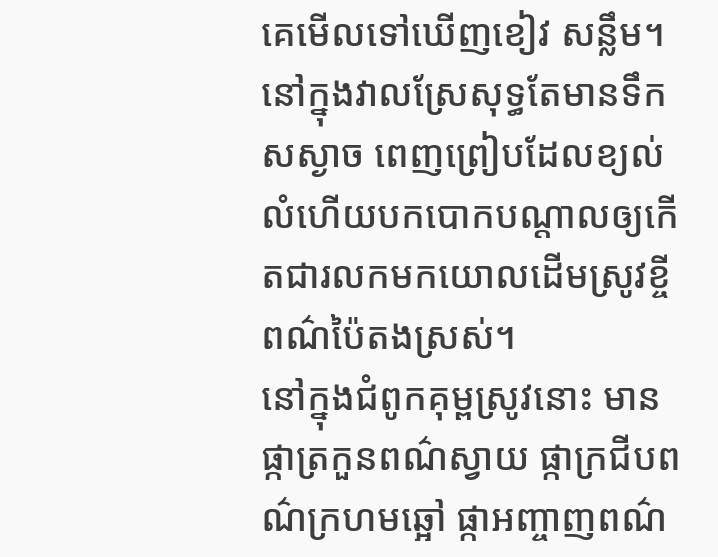គេមើលទៅឃើញខៀវ សន្លឹម។
នៅក្នុងវាលស្រែសុទ្ធតែមានទឹកសស្ងាច ពេញព្រៀបដែលខ្យល់លំហើយបកបោកបណ្តាលឲ្យកើតជារលកមកយោលដើមស្រូវខ្ចីពណ៌ប៉ៃតងស្រស់។
នៅក្នុងជំពូកគុម្ពស្រូវនោះ មានផ្កាត្រកួនពណ៌ស្វាយ ផ្កាក្រជីបពណ៌ក្រហមឆ្អៅ ផ្កាអញ្ចាញពណ៌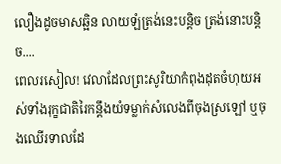លឿងដូចមាសឆ្អិន លាយឡំត្រង់នេះបន្តិច ត្រង់នោះបន្តិច....
ពេលរសៀល! វេលាដែលព្រះសូរិយាកំពុងដុតចំហុយអស់ទាំងរុក្ខជាតិរៃកន្តឹងយំទម្លាក់សំលេងពីចុងស្រឡៅ ឬចុងឈើរទាលដែ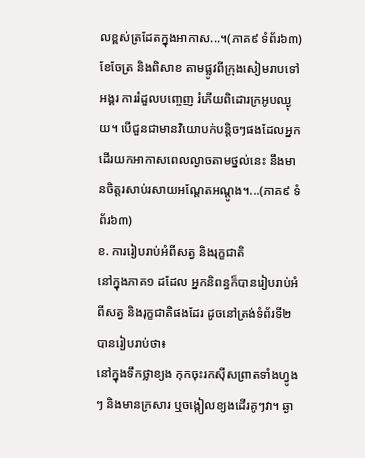លខ្ពស់ត្រដែតក្នុងអាកាស...។(ភាគ៩ ទំព័រ៦៣)
ខែចែត្រ និងពិសាខ តាមផ្លូវពីក្រុងសៀមរាបទៅអង្គរ ការរំដួលបញ្ចេញ រំភើយពិដោរក្រអូបឈ្ងុយ។ បើជួនជាមានវិយោបក់បន្តិចៗផងដែលអ្នកដើរយកអាកាសពេលល្ងាចតាមថ្នល់នេះ នឹងមានចិត្តរសាប់រសាយអណ្តែតអណ្តូង។...(ភាគ៩ ទំព័រ៦៣)
ខ. ការរៀបរាប់អំពីសត្វ និងរុក្ខជាតិ
នៅក្នុងភាគ១ ដដែល អ្នកនិពន្ធក៏បានរៀបរាប់អំពីសត្វ និងរុក្ខជាតិផងដែរ ដូចនៅត្រង់ទំព័រទី២ បានរៀបរាប់ថា៖
នៅក្នុងទឹកថ្លាខ្យង កុកចុះរកស៊ីសព្រាតទាំងហ្វូងៗ និងមានក្រសារ ឬចង្កៀលខ្យងដើរគូៗវា។ ឆ្ងា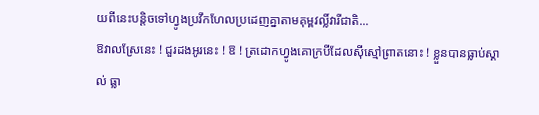យពីនេះបន្តិចទៅហ្វូងប្រវឹកហែលប្រដេញគ្នាតាមគុម្ពវល្លិ៍វារីជាតិ...
ឱវាលស្រែនេះ ! ជួរដងអូរនេះ ! ឱ ! ត្រដោកហ្វូងគោក្របីដែលស៊ីស្មៅព្រាតនោះ ! ខ្លួនបានធ្លាប់ស្គាល់ ធ្លា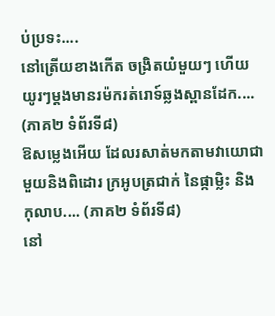ប់ប្រទះ....
នៅត្រើយខាងកើត ចង្រិតយំមួយៗ ហើយយូរៗម្តងមានរម៉ករត់រោទ៍ឆ្លងស្ពានដែក.... (ភាគ២ ទំព័រទី៨)
ឱសម្លេងអើយ ដែលរសាត់មកតាមវាយោជាមួយនិងពិដោរ ក្រអូបត្រជាក់ នៃផ្កាម្លិះ និងកុលាប.... (ភាគ២ ទំព័រទី៨)
នៅ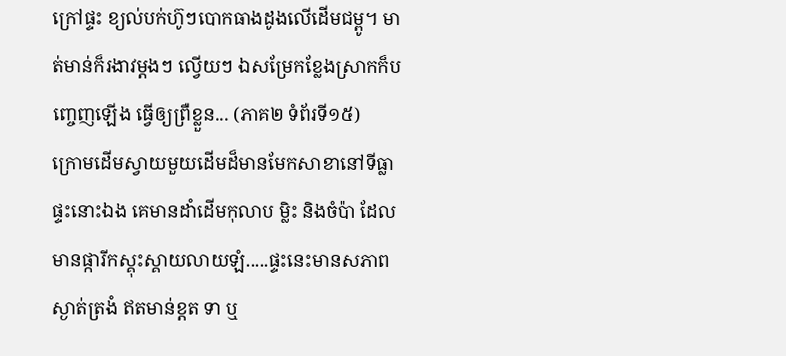ក្រៅផ្ទះ ខ្យល់បក់ហ៊ូៗបោកធាងដូងលើដើមជម្ពូ។ មាត់មាន់ក៏រងាវម្តងៗ ល្វើយៗ ឯសម្រែកខ្លែងស្រាកក៏បញ្ចេញឡើង ធ្វើឲ្យព្រឺខ្លួន... (ភាគ២ ទំព័រទី១៥)
ក្រោមដើមស្វាយមួយដើមដ៏មានមែកសាខានៅទីធ្លាផ្ទះនោះឯង គេមានដាំដើមកុលាប ម្លិះ និងចំប៉ា ដែលមានផ្ការីកស្គុះស្គាយលាយឡំ.....ផ្ទះនេះមានសភាពស្ងាត់ត្រងំ ឥតមាន់ខ្តត ទា ឬ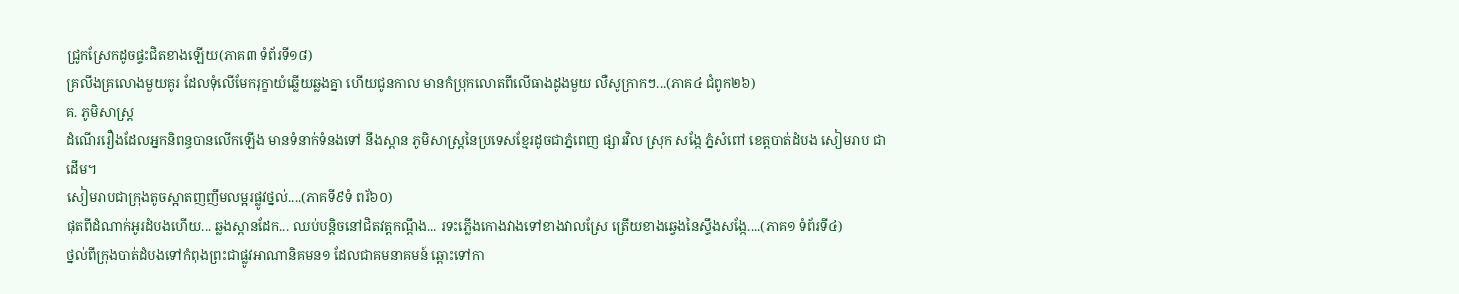ជ្រូកស្រែកដូចផ្ទះជិតខាងឡើយ(ភាគ៣ ទំព័រទី១៨)
គ្រលីងគ្រលោងមួយគូរ ដែលទុំលើមែករុក្ខាយំឆ្លើយឆ្លងគ្នា ហើយជូនកាល មានកំប្រុកលោតពីលើធាងដូងមួយ លឺសូក្រាកៗ...(ភាគ៤ ជំពូក២៦)
គ. ភូមិសាស្ត្រ
ដំណើររឿងដែលអ្នកនិពន្ធបានលើកឡើង មានទំនាក់ទំនងទៅ នឹងស្ពាន ភូមិសាស្រ្តនៃប្រទេសខ្មែរដូចជាភ្នំពេញ ផ្សារវិល ស្រុក សង្កែ ភ្នំសំពៅ ខេត្តបាត់ដំបង សៀមរាប ជាដើម។
សៀមរាបជាក្រុងតូចស្អាតញញឹមលម្អរផ្លូវថ្នល់....(ភាគទី៩ទំ ពរ័៦០)
ផុតពីដំណាក់អូរដំបងហើយ... ឆ្លងស្ពានដែក... ឈប់បន្តិចនៅជិតវត្តកណ្តឹង... រទះភ្លើងកោងវាងទៅខាងវាលស្រែ ត្រើយខាងឆ្វេងនៃស្ទឹងសង្កែ....(ភាគ១ ទំព័រទី៤)
ថ្នល់ពីក្រុងបាត់ដំបងទៅកំពុងព្រះជាផ្លូវអាណានិគមន១ ដែលជាគមនាគមន៍ ឆ្ពោះទៅកា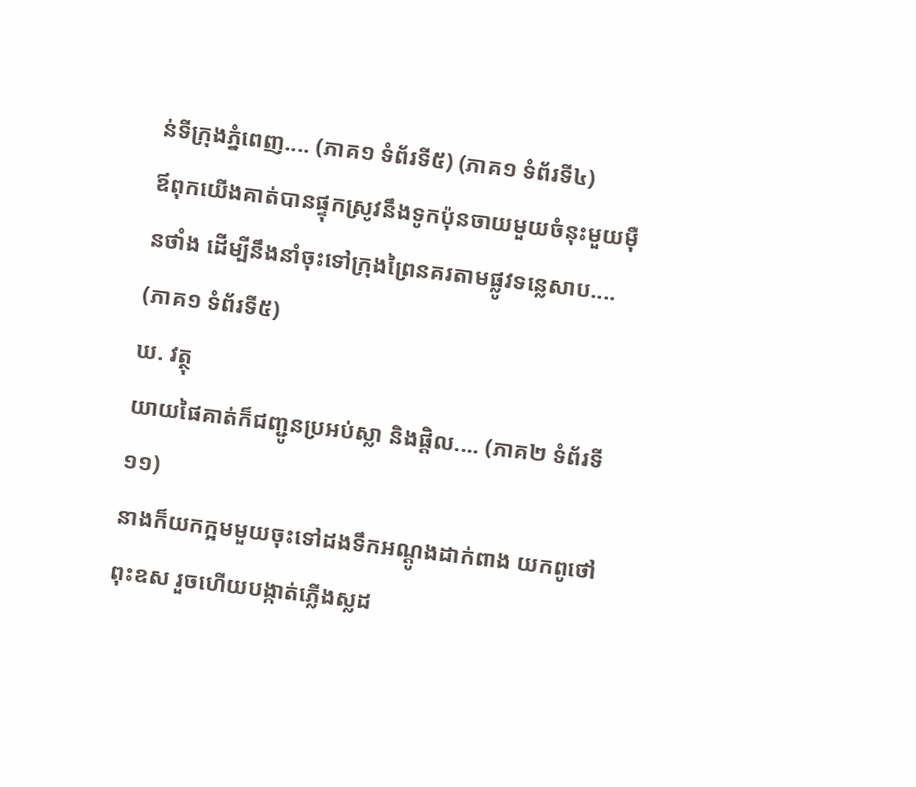ន់ទីក្រុងភ្នំពេញ.... (ភាគ១ ទំព័រទី៥) (ភាគ១ ទំព័រទី៤)
ឪពុកយើងគាត់បានផ្ទុកស្រូវនឹងទូកប៉ុនចាយមួយចំនុះមួយម៉ឺនថាំង ដើម្បីនឹងនាំចុះទៅក្រុងព្រៃនគរតាមផ្លូវទន្លេសាប.... (ភាគ១ ទំព័រទី៥)
ឃ. វត្ថុ
យាយផៃគាត់ក៏ជញ្ជូនប្រអប់ស្លា និងផ្តិល.... (ភាគ២ ទំព័រទី១១)
នាងក៏យកក្អមមួយចុះទៅដងទឹកអណ្តូងដាក់ពាង យកពូថៅពុះឧស រួចហើយបង្កាត់ភ្លើងស្លដ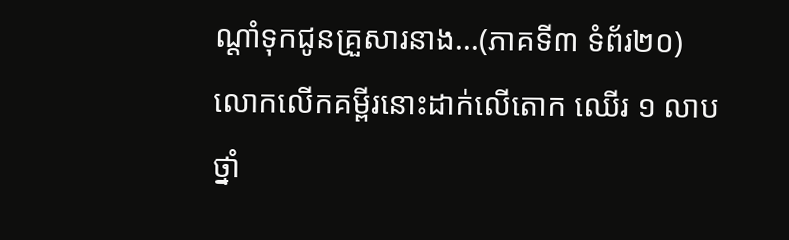ណ្តាំទុកជូនគ្រួសារនាង...(ភាគទី៣ ទំព័រ២០)
លោកលើកគម្ពីរនោះដាក់លើតោក ឈើរ ១ លាបថ្នាំ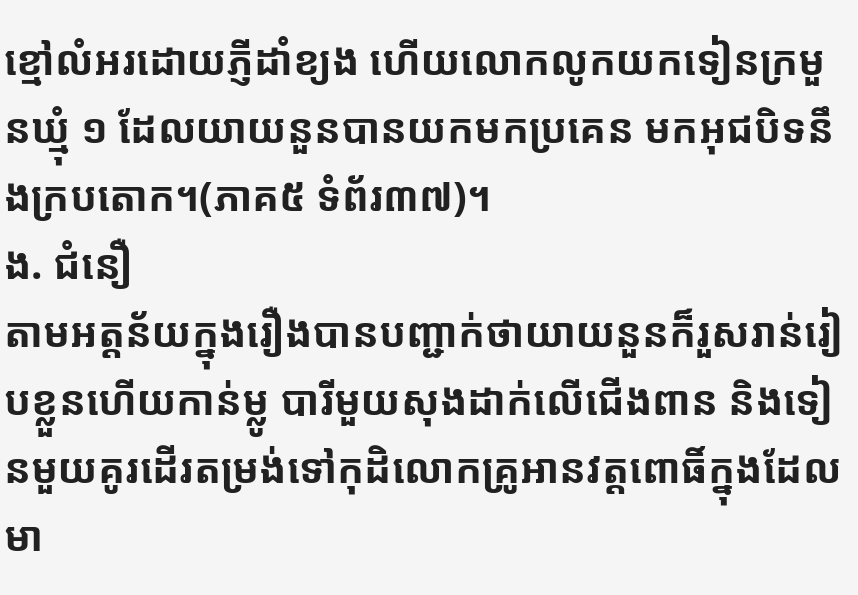ខ្មៅលំអរដោយភ្ញីដាំខ្យង ហើយលោកលូកយកទៀនក្រមួនឃ្មុំ ១ ដែលយាយនួនបានយកមកប្រគេន មកអុជបិទនឹងក្របតោក។(ភាគ៥ ទំព័រ៣៧)។
ង. ជំនឿ
តាមអត្តន័យក្នុងរឿងបានបញ្ជាក់ថាយាយនួនក៏រួសរាន់រៀបខ្លួនហើយកាន់ម្លូ បារីមួយសុងដាក់លើជើងពាន និងទៀនមួយគូរដើរតម្រង់ទៅកុដិលោកគ្រូអានវត្តពោធិ៍ក្នុងដែលមា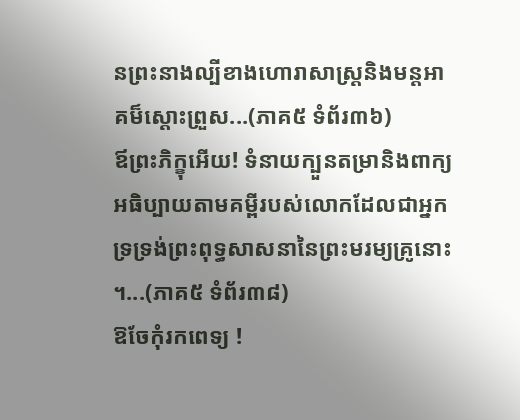នព្រះនាងល្បីខាងហោរាសាស្រ្តនិងមន្តអាគម៏ស្តោះព្រួស...(ភាគ៥ ទំព័រ៣៦)
ឪព្រះភិក្ខុអើយ! ទំនាយក្បួនតម្រានិងពាក្យអធិប្បាយតាមគម្ពីរបស់លោកដែលជាអ្នកទ្រទ្រង់ព្រះពុទ្ធសាសនានៃព្រះមរម្យគ្រូនោះ ។...(ភាគ៥ ទំព័រ៣៨)
ឱចែកុំរកពេទ្យ !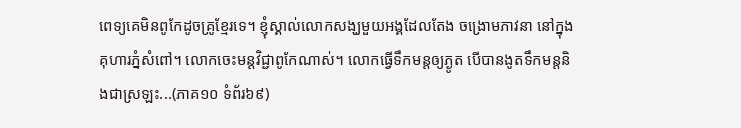ពេទ្យគេមិនពូកែដូចគ្រូខ្មែរទេ។ ខ្ញុំស្គាល់លោកសង្ឃមួយអង្គដែលតែង ចង្រោមភាវនា នៅក្នុងគុហារភ្នំសំពៅ។ លោកចេះមន្តវិជ្ជាពូកែណាស់។ លោកធ្វើទឹកមន្តឲ្យភ្ងូត បើបានងូតទឹកមន្តនិងជាស្រឡះ...(ភាគ១០ ទំព័រ៦៩)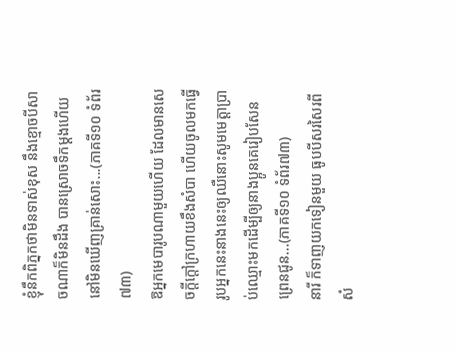ខ្ញុំនឹកពិភ្នកថាមិនទាស់ខុស នឹងខ្មោចបីសាចណាក៏មិនដឹង បានស្រោចទឹកម្តងហើយនៅមិនឃើញគ្រាន់សោះ...(ភាគទី១០ ទំព័រ៧៣)
ឱអ្នកមេបារូបណាមួយហើយ ដែលមានសេចក្តីក្តៅក្រហាយខឹងសំបា ហើយចូលមកធ្វើរូបអ្នកនេះនាងនេះឲ្យឈឺនោះសូមមេត្តាប្រាប់ឈ្មោះមកដើម្បីឲ្យនាងប្អូនគេរៀបសែនព្រេនជូន...(ភាគទី១០ ទំព័រ៧៣)
នារី ក៏ទាញយកទៀនមួយ ធូបបីសរសៃរពីសំ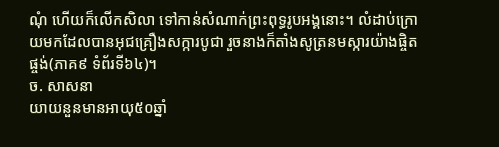ណុំ ហើយក៏លើកសិលា ទៅកាន់សំណាក់ព្រះពុទ្ធរូបអង្គនោះ។ លំដាប់ក្រោយមកដែលបានអុជគ្រឿងសក្ការបូជា រួចនាងក៏តាំងសូត្រនមស្ការយ៉ាងផ្ចិតផ្ចង់(ភាគ៩ ទំព័រទី៦៤)។
ច. សាសនា
យាយនួនមានអាយុ៥០ឆ្នាំ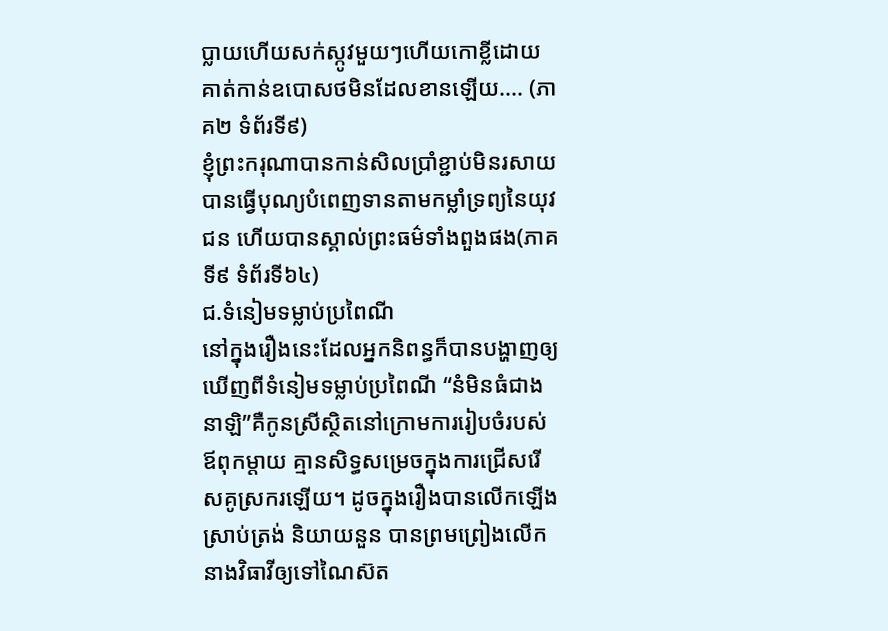ប្លាយហើយសក់ស្កូវមួយៗហើយកោខ្លីដោយគាត់កាន់ឧបោសថមិនដែលខានឡើយ.... (ភាគ២ ទំព័រទី៩)
ខ្ញុំព្រះករុណាបានកាន់សិលប្រាំខ្ជាប់មិនរសាយ បានធ្វើបុណ្យបំពេញទានតាមកម្លាំទ្រព្យនៃយុវជន ហើយបានស្គាល់ព្រះធម៌ទាំងពួងផង(ភាគទី៩ ទំព័រទី៦៤)
ជ.ទំនៀមទម្លាប់ប្រពៃណី
នៅក្នុងរឿងនេះដែលអ្នកនិពន្ធក៏បានបង្ហាញឲ្យឃើញពីទំនៀមទម្លាប់ប្រពៃណី “នំមិនធំជាងនាឡិ”គឺកូនស្រីស្ថិតនៅក្រោមការរៀបចំរបស់ឪពុកម្តាយ គ្មានសិទ្ធសម្រេចក្នុងការជ្រើសរើសគូស្រករឡើយ។ ដូចក្នុងរឿងបានលើកឡើងស្រាប់ត្រង់ និយាយនួន បានព្រមព្រៀងលើកនាងវិធាវីឲ្យទៅណៃស៊ត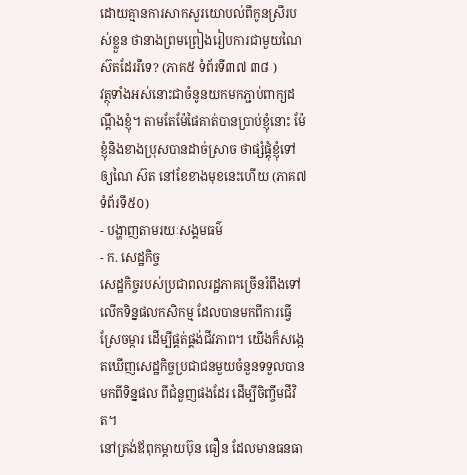ដោយគ្មានការសាកសួរយោបល់ពីកូនស្រីរបស់ខ្លួន ថានាងព្រមព្រៀងរៀបការជាមួយណៃស៊តដែររឺទេ? (ភាគ៥ ទំព័រទី៣៧ ៣៨ )
វត្ថុទាំងអស់នោះជាចំនូនយកមកភ្ជាប់ពាក្យដណ្តឹងខ្ញុំ។ តាមតែម៉ែផៃគាត់បានប្រាប់ខ្ញុំនោះ ម៉ែខ្ញុំនិងខាងប្រុសបានដាច់ស្រាច ថាផ្សំផ្គុំខ្ញុំទៅឲ្យណៃ ស៊ត នៅខែខាងមុខនេះហើយ (ភាគ៧ ទំព័រទី៥០)
- បង្ហាញតាមរយៈសង្គមធម៌
- ក. សេដ្ឋកិច្ច
សេដ្ឋកិច្ចរបស់ប្រជាពលរដ្ឋភាគច្រើនរំពឹងទៅលើកទិន្នផលកសិកម្ម ដែលបានមកពីការធ្វើស្រែចម្ការ ដើម្បីផ្គត់ផ្គង់ជីវភាព។ យើងក៏សង្កេតឃើញសេដ្ឋកិច្ចប្រជាជនមួយចំនួនទទួលបានមកពីទិន្នផល ពីជំនួញផងដែរ ដើម្បីចិញ្ចឹមជីវិត។
នៅត្រង់ឪពុកម្តាយប៊ុន ធឿន ដែលមានធនធា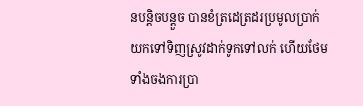នបន្តិចបន្តួច បានខំត្រដេត្រដរប្រមូលប្រាក់ យកទៅទិញស្រូវដាក់ទូកទៅលក់ ហើយថែមទាំងចងការប្រា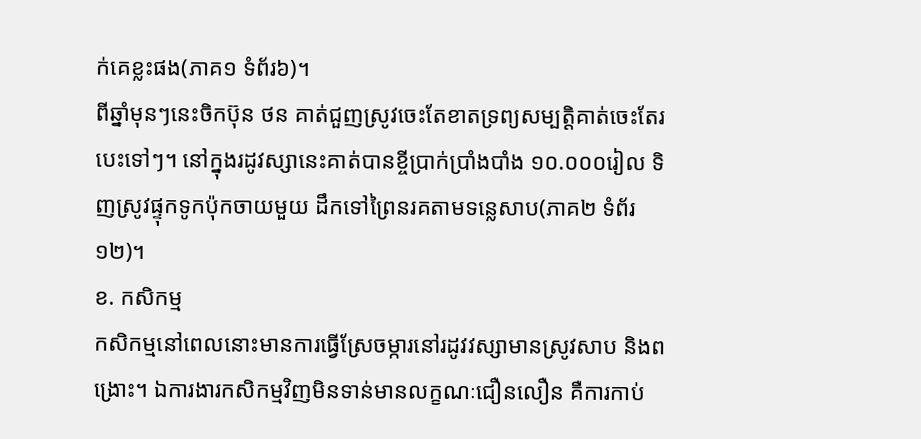ក់គេខ្លះផង(ភាគ១ ទំព័រ៦)។
ពីឆ្នាំមុនៗនេះចិកប៊ុន ថន គាត់ជួញស្រូវចេះតែខាតទ្រព្យសម្បត្តិគាត់ចេះតែរបេះទៅៗ។ នៅក្នុងរដូវស្សានេះគាត់បានខ្ចីប្រាក់ប្រាំងបាំង ១០.០០០រៀល ទិញស្រូវផ្ទុកទូកប៉ុកចាយមួយ ដឹកទៅព្រៃនរគតាមទន្លេសាប(ភាគ២ ទំព័រ១២)។
ខ. កសិកម្ម
កសិកម្មនៅពេលនោះមានការធ្វើស្រែចម្ការនៅរដូវវស្សាមានស្រូវសាប និងពង្រោះ។ ឯការងារកសិកម្មវិញមិនទាន់មានលក្ខណៈជឿនលឿន គឺការកាប់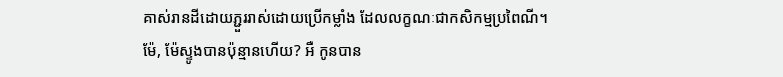គាស់រានដីដោយភ្ជួររាស់ដោយប្រើកម្លាំង ដែលលក្ខណៈជាកសិកម្មប្រពៃណី។
ម៉ែ, ម៉ែស្ទូងបានប៉ុន្មានហើយ? អឺ កូនបាន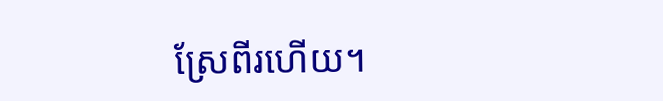ស្រែពីរហើយ។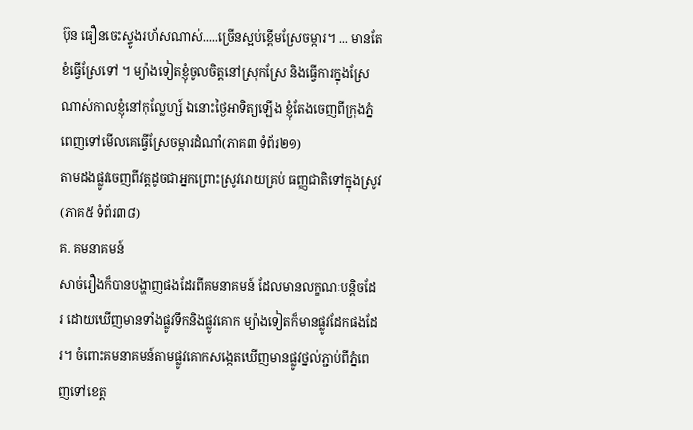ប៊ុន ធឿនចេះស្ទូងរហ័សណាស់.....ច្រើនស្អប់ខ្ពើមស្រែចម្ការ។ ... មានតែខំធ្វើស្រែទៅ ។ ម្យ៉ាងទៀតខ្ញុំចូលចិត្តនៅស្រុកស្រែ និងធ្វើការក្នុងស្រែណាស់កាលខ្ញុំនៅកុល្លែហ្ស៍ ឯនោះថ្ងៃអាទិត្យឡើង ខ្ញុំតែងចេញពីក្រុងភ្នំពេញទៅមើលគេធ្វើស្រែចម្ការដំណាំ(ភាគ៣ ទំព័រ២១)
តាមដងផ្លូវចេញពីវត្តដូចជាអ្នកព្រោះស្រូវរោយគ្រប់ ធញ្ញជាតិទៅក្នុងស្រូវ(ភាគ៥ ទំព័រ៣៨)
គ. គមនាគមន៍
សាច់រឿងក៏បានបង្ហាញផងដែរពីគមនាគមន៍ ដែលមានលក្ខណៈបន្តិចដែរ ដោយឃើញមានទាំងផ្លូវទឹកនិងផ្លូវគោក ម្យ៉ាងទៀតក៏មានផ្លូវដែកផងដែរ។ ចំពោះគមនាគមន៍តាមផ្លូវគោកសង្កេតឃើញមានផ្លូវថ្នល់ភ្ជាប់ពីភ្នំពេញទៅខេត្ត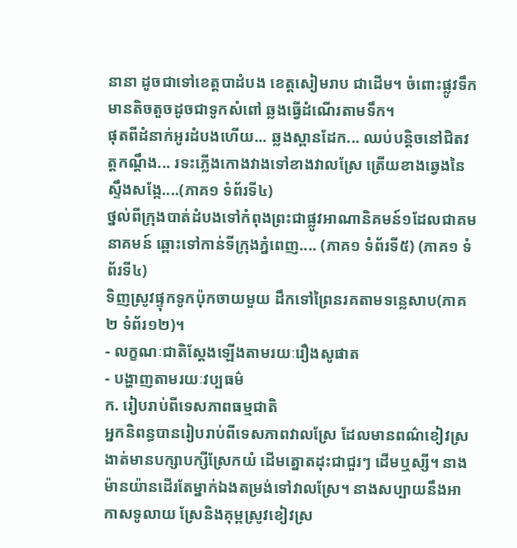នានា ដូចជាទៅខេត្តបាដំបង ខេត្តសៀមរាប ជាដើម។ ចំពោះផ្លូវទឹកមានតិចតួចដូចជាទូកសំពៅ ឆ្លងធ្វើដំណើរតាមទឹក។
ផុតពីដំនាក់អូរដំបងហើយ... ឆ្លងស្ពានដែក... ឈប់បន្តិចនៅជិតវត្តកណ្តឹង... រទះភ្លើងកោងវាងទៅខាងវាលស្រែ ត្រើយខាងឆ្វេងនៃស្ទឹងសង្កែ....(ភាគ១ ទំព័រទី៤)
ថ្នល់ពីក្រុងបាត់ដំបងទៅកំពុងព្រះជាផ្លូវអាណានិគមន៍១ដែលជាគមនាគមន៍ ឆ្ពោះទៅកាន់ទីក្រុងភ្នំពេញ.... (ភាគ១ ទំព័រទី៥) (ភាគ១ ទំព័រទី៤)
ទិញស្រូវផ្ទុកទូកប៉ុកចាយមួយ ដឹកទៅព្រៃនរគតាមទន្លេសាប(ភាគ២ ទំព័រ១២)។
- លក្ខណៈជាតិស្តែងឡើងតាមរយៈរឿងសូផាត
- បង្ហាញតាមរយៈវប្បធម៌
ក. រៀបរាប់ពីទេសភាពធម្មជាតិ
អ្នកនិពន្ធបានរៀបរាប់ពីទេសភាពវាលស្រែ ដែលមានពណ៌ខៀវស្រងាត់មានបក្សាបក្សីស្រែកយំ ដើមត្នោតដុះជាជួរៗ ដើមឬស្សី។ នាងម៉ានយ៉ានដើរតែម្នាក់ឯងតម្រង់ទៅវាលស្រែ។ នាងសប្បាយនឹងអាកាសទូលាយ ស្រែនិងគុម្ពស្រូវខៀវស្រ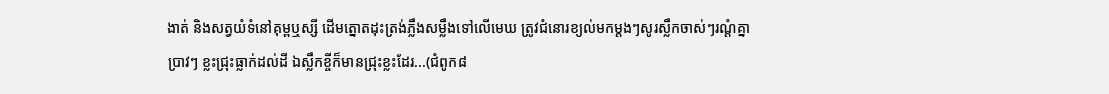ងាត់ និងសត្វយំទំនៅគុម្ពឬស្សី ដើមត្នោតដុះត្រង់ភ្លឹងសម្លឹងទៅលើមេឃ ត្រូវជំនោរខ្យល់មកម្តងៗសូរស្លឹកចាស់ៗរណ្តំគ្នាប្រាវៗ ខ្លះជ្រុះធ្លាក់ដល់ដី ឯស្លឹកខ្ចីក៏មានជ្រុះខ្លះដែរ...(ជំពូក៨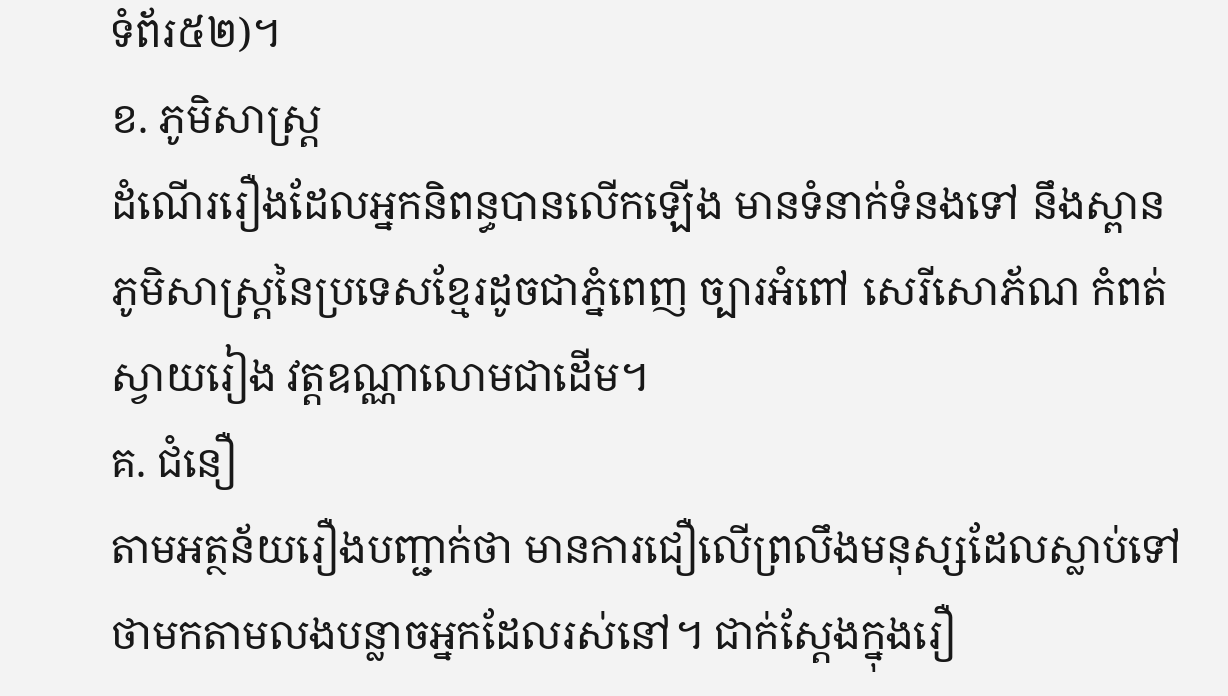ទំព័រ៥២)។
ខ. ភូមិសាស្រ្ត
ដំណើររឿងដែលអ្នកនិពន្ធបានលើកឡើង មានទំនាក់ទំនងទៅ នឹងស្ពាន ភូមិសាស្រ្តនៃប្រទេសខ្មែរដូចជាភ្នំពេញ ច្បារអំពៅ សេរីសោភ័ណ កំពត់ស្វាយរៀង វត្តឧណ្ណាលោមជាដើម។
គ. ជំនឿ
តាមអត្ថន័យរឿងបញ្ជាក់ថា មានការជឿលើព្រលឹងមនុស្សដែលស្លាប់ទៅថាមកតាមលងបន្លាចអ្នកដែលរស់នៅ។ ជាក់ស្តែងក្នុងរឿ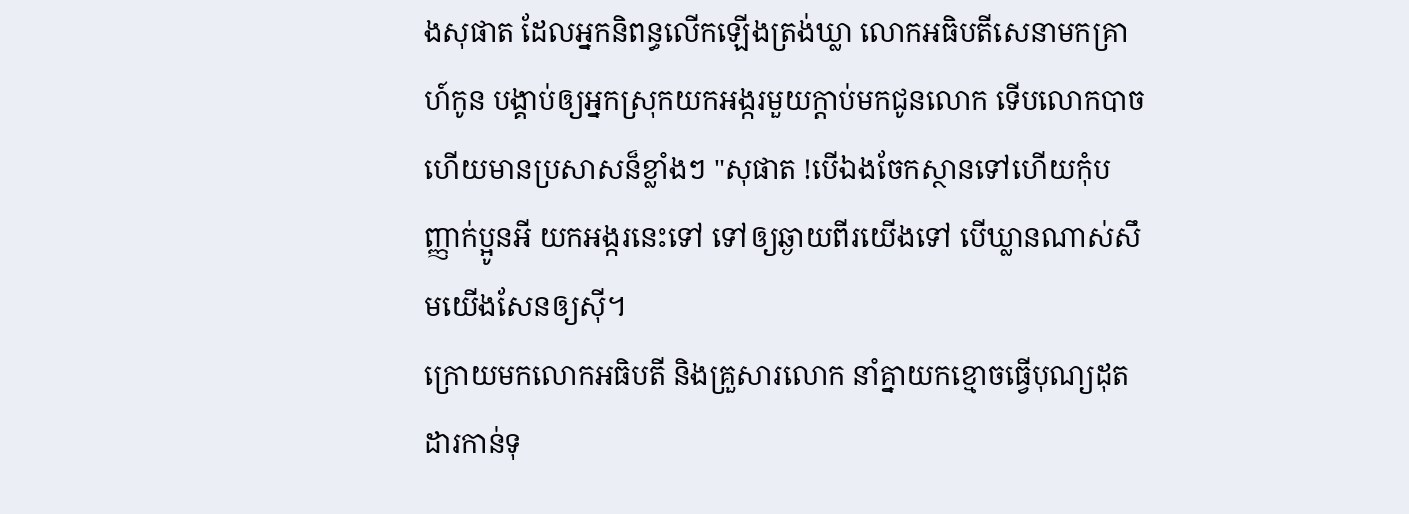ងសុផាត ដែលអ្នកនិពន្ធលើកឡើងត្រង់ឃ្លា លោកអធិបតីសេនាមកគ្រាហ៍កូន បង្គាប់ឲ្យអ្នកស្រុកយកអង្ករមួយក្តាប់មកជូនលោក ទើបលោកបាចហើយមានប្រសាសន៏ខ្លាំងៗ "សុផាត !បើឯងចែកស្ថានទៅហើយកុំបញ្ញាក់ប្អូនអី យកអង្ករនេះទៅ ទៅឲ្យឆ្ងាយពីរយើងទៅ បើឃ្លានណាស់សឹមយើងសែនឲ្យស៊ី។
ក្រោយមកលោកអធិបតី និងគ្រួសារលោក នាំគ្នាយកខ្មោចធ្វើបុណ្យដុតដារកាន់ទុ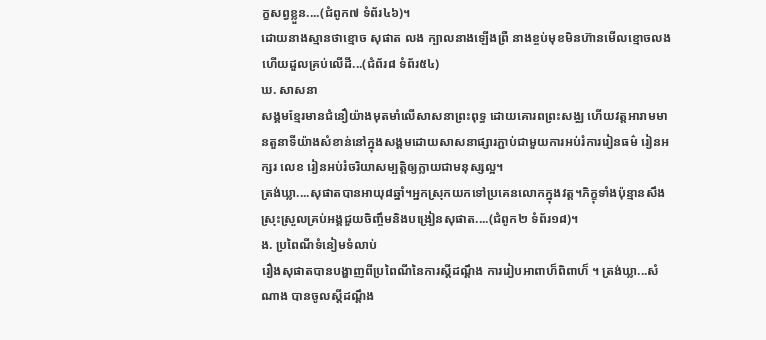ក្ខសព្វខ្លួន....(ជំពូក៧ ទំព័រ៤៦)។
ដោយនាងស្មានថាខ្មោច សុផាត លង ក្បាលនាងឡើងព្រឺ នាងខ្ចប់មុខមិនហ៊ានមើលខ្មោចលង ហើយដួលគ្រប់លើដី...(ជំព័រ៨ ទំព័រ៥៤)
ឃ. សាសនា
សង្គមខ្មែរមានជំនឿយ៉ាងមុតមាំលើសាសនាព្រះពុទ្ធ ដោយគោរពព្រះសង្ឈ ហើយវត្តអារាមមានតួនាទីយ៉ាងសំខាន់នៅក្នុងសង្គមដោយសាសនាផ្សារភ្ជាប់ជាមួយការអប់រំការរៀនធម៌ រៀនអក្សរ លេខ រៀនអប់រំចរិយាសម្បត្តិឲ្យក្លាយជាមនុស្សល្អ។
ត្រង់ឃ្លា....សុផាតបានអាយុ៨ឆ្នាំ។អ្នកស្រុកយកទៅប្រគេនលោកក្នុងវត្ត។ភិក្ខុទាំងប៉ុន្មានសឹងស្រុះស្រួលគ្រប់អង្គជួយចិញ្ចឹមនិងបង្រៀនសុផាត....(ជំពូក២ ទំព័រ១៨)។
ង. ប្រពៃណីទំនៀមទំលាប់
រឿងសុផាតបានបង្ហាញពីប្រពៃណីនៃការស្ដីដណ្ដឹង ការរៀបអាពាហ៏ពិពាហ៏ ។ ត្រង់ឃ្លា...សំណាង បានចូលស្ដីដណ្ដឹង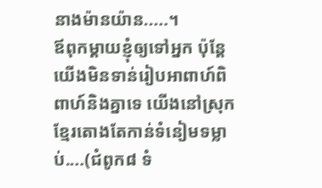នាងម៉ានយ៉ាន.....។
ឪពុកម្តាយខ្ញុំឲ្យទៅអ្នក ប៉ុន្តែយើងមិនទាន់រៀបអាពាហ៍ពិពាហ៍និងគ្នាទេ យើងនៅស្រុកខ្មែរតោងតែកាន់ទំនៀមទម្លាប់....(ជំពូក៨ ទំ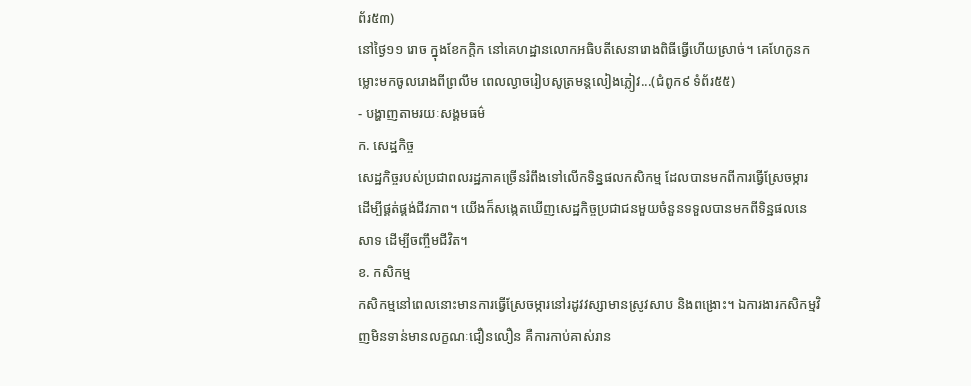ព័រ៥៣)
នៅថ្ងៃ១១ រោច ក្នុងខែកក្តិក នៅគេហដ្ឋានលោកអធិបតីសេនារោងពិធីធ្វើហើយស្រាច់។ គេហែកូនកម្លោះមកចូលរោងពីព្រលឹម ពេលល្ងាចរៀបសូត្រមន្តលៀងភ្លៀវ...(ជំពូក៩ ទំព័រ៥៥)
- បង្ហាញតាមរយៈសង្គមធម៌
ក. សេដ្ឋកិច្ច
សេដ្ឋកិច្ចរបស់ប្រជាពលរដ្ឋភាគច្រើនរំពឹងទៅលើកទិន្នផលកសិកម្ម ដែលបានមកពីការធ្វើស្រែចម្ការ ដើម្បីផ្គត់ផ្គង់ជីវភាព។ យើងក៏សង្កេតឃើញសេដ្ឋកិច្ចប្រជាជនមួយចំនួនទទួលបានមកពីទិន្ឋផលនេសាទ ដើម្បីចញ្ចឹមជីវិត។
ខ. កសិកម្ម
កសិកម្មនៅពេលនោះមានការធ្វើស្រែចម្ការនៅរដូវវស្សាមានស្រូវសាប និងពង្រោះ។ ឯការងារកសិកម្មវិញមិនទាន់មានលក្ខណៈជឿនលឿន គឺការកាប់គាស់រាន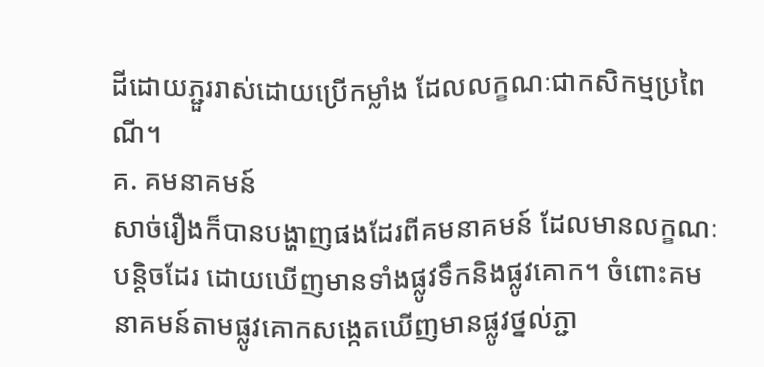ដីដោយភ្ជួររាស់ដោយប្រើកម្លាំង ដែលលក្ខណៈជាកសិកម្មប្រពៃណី។
គ. គមនាគមន៍
សាច់រឿងក៏បានបង្ហាញផងដែរពីគមនាគមន៍ ដែលមានលក្ខណៈបន្តិចដែរ ដោយឃើញមានទាំងផ្លូវទឹកនិងផ្លូវគោក។ ចំពោះគមនាគមន៍តាមផ្លូវគោកសង្កេតឃើញមានផ្លូវថ្នល់ភ្ជា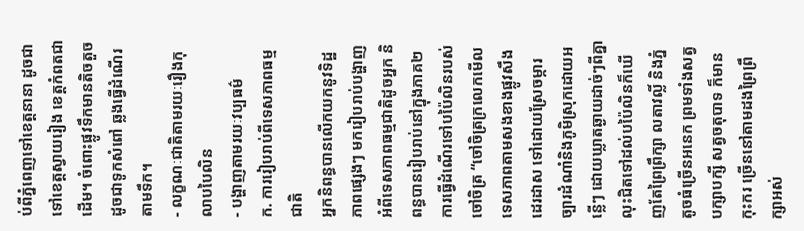ប់ពីភ្នំពេញទៅខេត្តនានា ដូចជាទៅខេត្តស្វាយរៀង ខេត្តកំពតជាដើម។ ចំពោះផ្លូវទឹកមានតិចតួចដូចជាទូកសំពៅ ឆ្លងធ្វើដំណើរតាមទឹក។
- លក្ខណៈជាតិតាមរយៈរឿងកុលាបបៃលិន
- បង្ហាញតាមរយៈវប្បធម៌
ក. ការរៀបរាប់ពីទេសភាពធម្មជាតិ
អ្នកនិពន្ធបានលើកយកនូវទិដ្ឋភាពផ្សេងៗ មករៀបរាប់បង្ហាញអំពីទេសភាពធម្មជាតិដូចអ្នក និពន្ធបានរៀបរាប់នៅក្នុងភាគ២ការធ្វើដំណើរទៅបប៉ៃលិនរបស់ចៅចិត្រ “ចៅចិត្រក្រលេកមើលទេសភាពតាមសងខាងផ្លូវសឹងដេរដាស ទៅដោយស្រែចម្ការ ច្បារដំណាំនិងភូមិស្រុកដោយអន្លើៗ ដោយឃ្លាតឆ្ងាយដាច់ៗពីគ្នា លុះជិតទៅដល់បប៉ៃលិនក៏ឃើញតែព្រៃព្រឹក្សា លតាវលិ៍្ល និងភ្នំតូចធំច្រើនអនេក ព្រមទាំងសត្វបក្សាបក្សី សត្វចតុបាទ ក៏មានកុះករ ច្រើននៅតាមដងព្រៃព្រឹក្សាអស់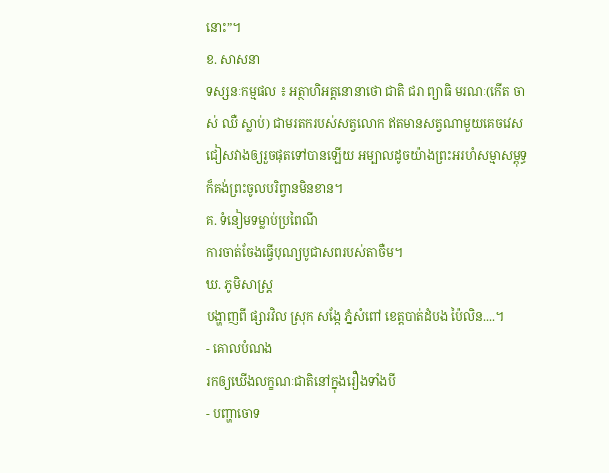នោះ”។
ខ. សាសនា
ទស្សនៈកម្មផល ៖ អត្ថាហិអត្តនោនាថោ ជាតិ ជរា ព្យាធិ មរណៈ(កើត ចាស់ ឈឺ ស្លាប់) ជាមរតករបស់សត្វលោក ឥតមានសត្វណាមួយគេចវេសជៀសវាងឲ្យរួចផុតទៅបានឡើយ អម្បាលដូចយ៉ាងព្រះអរហំសម្មាសម្ពុទ្ធក៏គង់ព្រះចូលបរិព្វានមិនខាន។
គ. ទំនៀមទម្លាប់ប្រពៃណី
ការចាត់ចែងធ្វើបុណ្យបូជាសពរបស់តាចឺម។
ឃ. ភូមិសាស្រ្ត
បង្ហាញពី ផ្សារវិល ស្រុក សង្កែ ភ្នំសំពៅ ខេត្តបាត់ដំបង ប៉ៃលិន....។
- គោលបំណង
រកឲ្យឃើងលក្ខណៈជាតិនៅក្នុងរឿងទាំងបី
- បញ្ហាចោទ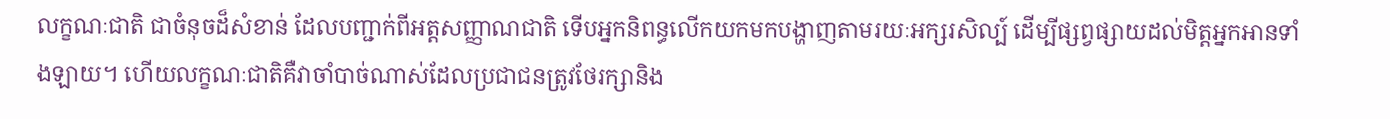លក្ខណៈជាតិ ជាចំនុចដ៏សំខាន់ ដែលបញ្ជាក់ពីអត្តសញ្ញាណជាតិ ទើបអ្នកនិពន្ធលើកយកមកបង្ហាញតាមរយៈអក្សរសិល្ប៍ ដើម្បីផ្សព្វផ្សាយដល់មិត្តអ្នកអានទាំងឡាយ។ ហើយលក្ខណៈជាតិគឺវាចាំបាច់ណាស់ដែលប្រជាជនត្រូវថែរក្សានិង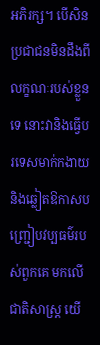អភិរក្ស។ បើសិនប្រជាជនមិនដឹងពីលក្ខណៈរបស់ខ្លួនទេ នោះវានិងធ្វើបរទេសមាក់កងាយ និងឆ្លៀតឱកាសបញ្រ្ជៀបវប្បធម៌របស់ពួកគេ មកលើជាតិសាស្រ្ត យើ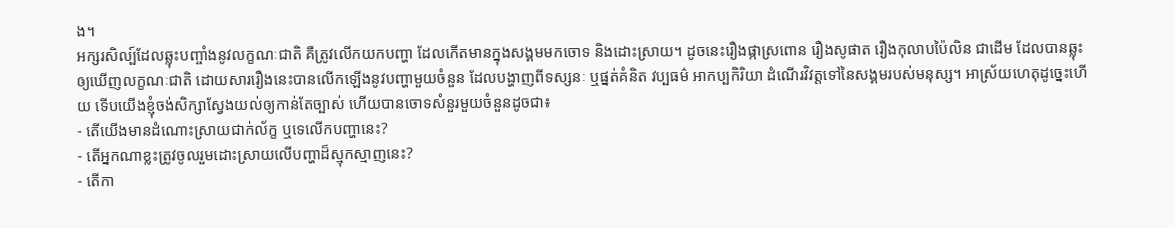ង។
អក្សរសិល្ប៍ដែលឆ្លុះបញ្ចាំងនូវលក្ខណៈជាតិ គឺត្រូវលើកយកបញ្ហា ដែលកើតមានក្នុងសង្គមមកចោទ និងដោះស្រាយ។ ដូចនេះរឿងផ្កាស្រពោន រឿងសូផាត រឿងកុលាបប៉ៃលិន ជាដើម ដែលបានឆ្លុះឲ្យឃើញលក្ខណៈជាតិ ដោយសាររឿងនេះបានលើកឡើងនូវបញ្ហាមួយចំនួន ដែលបង្ហាញពីទស្សនៈ ឬផ្នត់គំនិត វប្បធម៌ អាកប្បកិរិយា ដំណើរវិវត្តទៅនៃសង្គមរបស់មនុស្ស។ អាស្រ័យហេតុដូច្នេះហើយ ទើបយើងខ្ញុំចង់សិក្សាស្វែងយល់ឲ្យកាន់តែច្បាស់ ហើយបានចោទសំនួរមួយចំនួនដូចជា៖
- តើយើងមានដំណោះស្រាយជាក់ល័ក្ខ ឬទេលើកបញ្ហានេះ?
- តើអ្នកណាខ្លះត្រូវចូលរួមដោះស្រាយលើបញ្ហាដ៏ស្មុកស្មាញនេះ?
- តើកា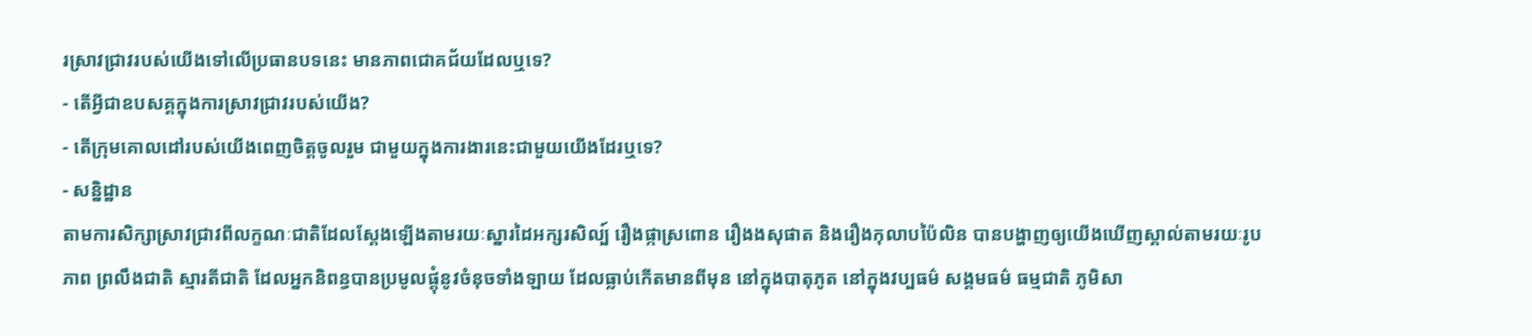រស្រាវជ្រាវរបស់យើងទៅលើប្រធានបទនេះ មានភាពជោគជ័យដែលឬទេ?
- តើអ្វីជាឧបសគ្គក្នុងការស្រាវជ្រាវរបស់យើង?
- តើក្រុមគោលដៅរបស់យើងពេញចិត្តចូលរួម ជាមួយក្នុងការងារនេះជាមួយយើងដែរឬទេ?
- សន្និដ្ឋាន
តាមការសិក្សាស្រាវជ្រាវពីលក្ខណៈជាតិដែលស្តែងឡើងតាមរយៈស្នារដៃអក្សរសិល្ប៍ រឿងផ្កាស្រពោន រឿងងសុផាត និងរឿងកុលាបប៉ៃលិន បានបង្ហាញឲ្យយើងឃើញស្គាល់តាមរយៈរូបភាព ព្រលឹងជាតិ ស្មារតីជាតិ ដែលអ្នកនិពន្ធបានប្រមូលផ្តុំនូវចំនុចទាំងឡាយ ដែលធ្លាប់កើតមានពីមុន នៅក្នុងបាតុភូត នៅក្នុងវប្បធម៌ សង្គមធម៌ ធម្មជាតិ ភូមិសា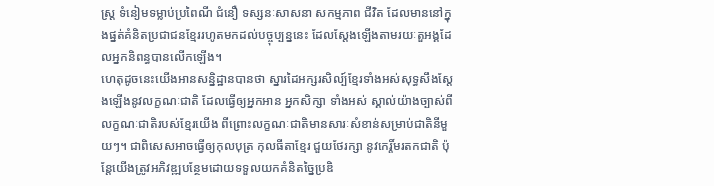ស្រ្ត ទំនៀមទម្លាប់ប្រពៃណី ជំនឿ ទស្សនៈសាសនា សកម្មភាព ជីវិត ដែលមាននៅក្នុងផ្នត់គំនិតប្រជាជនខ្មែររហូតមកដល់បច្ចុប្បន្ននេះ ដែលស្តែងឡើងតាមរយៈតួអង្គដែលអ្នកនិពន្ធបានលើកឡើង។
ហេតុដូចនេះយើងអានសន្និដ្ឋានបានថា ស្នារដៃអក្សរសិល្ប៍ខ្មែរទាំងអស់សុទ្ធសឹងស្តែងឡើងនូវលក្ខណៈជាតិ ដែលធ្វើឲ្យអ្នកអាន អ្នកសិក្សា ទាំងអស់ ស្គាល់យ៉ាងច្បាស់ពីលក្ខណៈជាតិរបស់ខ្មែរយើង ពីព្រោះលក្ខណៈជាតិមានសារៈសំខាន់សម្រាប់ជាតិនីមួយៗ។ ជាពិសេសអាចធ្វើឲ្យកុលបុត្រ កុលធីតាខ្មែរ ជួយថែរក្សា នូវកេរ្តិ៍មរតកជាតិ ប៉ុន្តែយើងត្រូវអភិវឌ្ឍបន្ថែមដោយទទួលយកគំនិតច្នៃប្រឌិ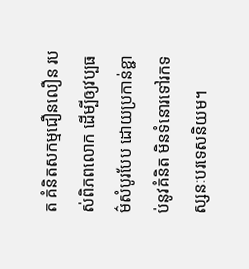ត គំនិតសកម្មជឿនលឿន របស់ពិភពលោក ដើម្បីឲ្យវប្បធម៌សំបូរបែប ដោយប្រកាន់ខ្ជាប់នូវគំនិត មិនទំនោរទៅរកទស្សនៈបរទេសនិយម។